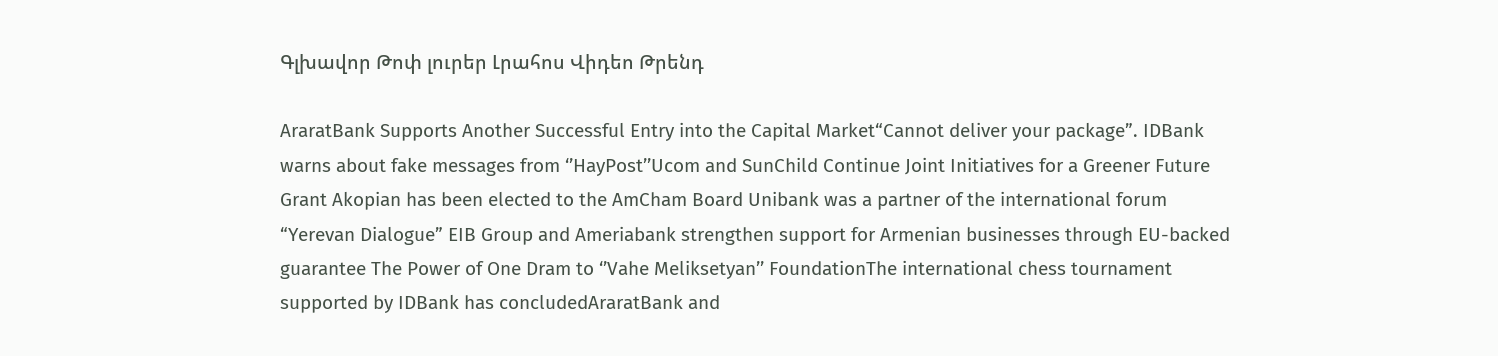Գլխավոր Թոփ լուրեր Լրահոս Վիդեո Թրենդ

AraratBank Supports Another Successful Entry into the Capital Market“Cannot deliver your package”. IDBank warns about fake messages from ‘’HayPost’’Ucom and SunChild Continue Joint Initiatives for a Greener Future Grant Akopian has been elected to the AmCham Board Unibank was a partner of the international forum “Yerevan Dialogue” EIB Group and Ameriabank strengthen support for Armenian businesses through EU-backed guarantee The Power of One Dram to ‘’Vahe Meliksetyan’’ FoundationThe international chess tournament supported by IDBank has concludedAraratBank and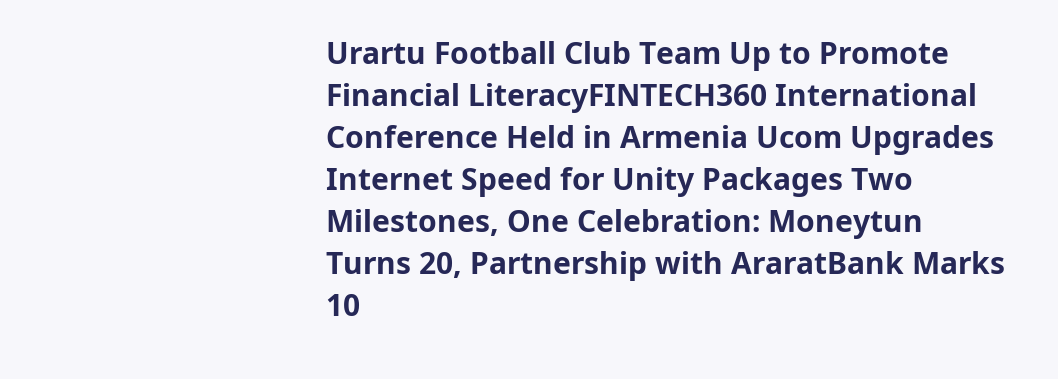Urartu Football Club Team Up to Promote Financial LiteracyFINTECH360 International Conference Held in Armenia Ucom Upgrades Internet Speed for Unity Packages Two Milestones, One Celebration: Moneytun Turns 20, Partnership with AraratBank Marks 10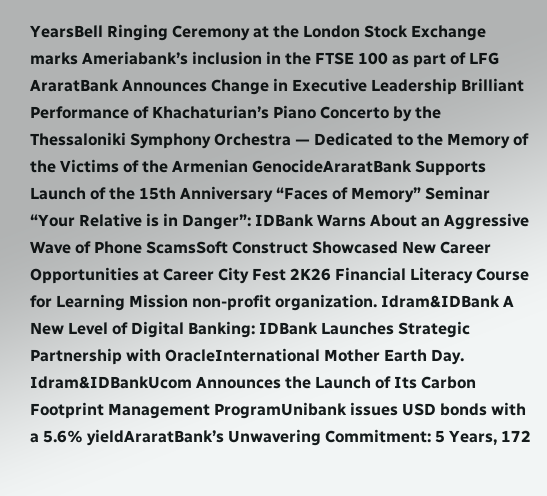YearsBell Ringing Ceremony at the London Stock Exchange marks Ameriabank’s inclusion in the FTSE 100 as part of LFG AraratBank Announces Change in Executive Leadership Brilliant Performance of Khachaturian’s Piano Concerto by the Thessaloniki Symphony Orchestra — Dedicated to the Memory of the Victims of the Armenian GenocideAraratBank Supports Launch of the 15th Anniversary “Faces of Memory” Seminar “Your Relative is in Danger”: IDBank Warns About an Aggressive Wave of Phone ScamsSoft Construct Showcased New Career Opportunities at Career City Fest 2K26 Financial Literacy Course for Learning Mission non-profit organization. Idram&IDBank A New Level of Digital Banking: IDBank Launches Strategic Partnership with OracleInternational Mother Earth Day. Idram&IDBankUcom Announces the Launch of Its Carbon Footprint Management ProgramUnibank issues USD bonds with a 5.6% yieldAraratBank’s Unwavering Commitment: 5 Years, 172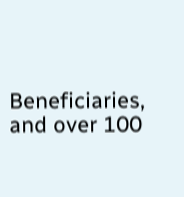Beneficiaries, and over 100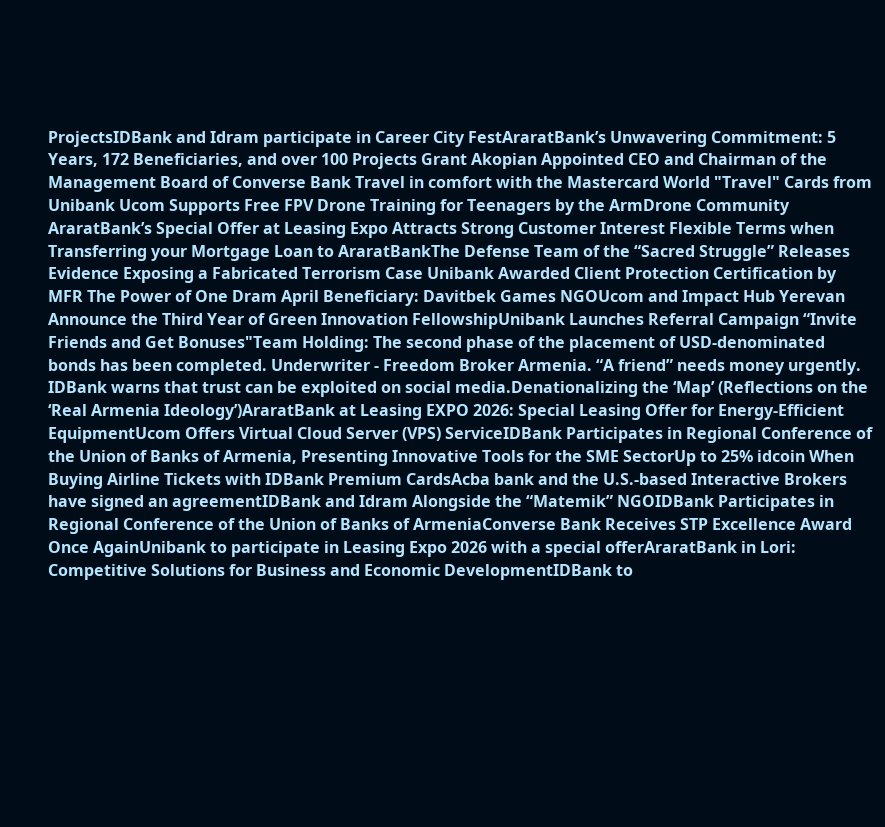ProjectsIDBank and Idram participate in Career City FestAraratBank’s Unwavering Commitment: 5 Years, 172 Beneficiaries, and over 100 Projects Grant Akopian Appointed CEO and Chairman of the Management Board of Converse Bank Travel in comfort with the Mastercard World "Travel" Cards from Unibank Ucom Supports Free FPV Drone Training for Teenagers by the ArmDrone Community AraratBank’s Special Offer at Leasing Expo Attracts Strong Customer Interest Flexible Terms when Transferring your Mortgage Loan to AraratBankThe Defense Team of the “Sacred Struggle” Releases Evidence Exposing a Fabricated Terrorism Case Unibank Awarded Client Protection Certification by MFR The Power of One Dram April Beneficiary: Davitbek Games NGOUcom and Impact Hub Yerevan Announce the Third Year of Green Innovation FellowshipUnibank Launches Referral Campaign “Invite Friends and Get Bonuses"Team Holding: The second phase of the placement of USD-denominated bonds has been completed. Underwriter - Freedom Broker Armenia. “A friend” needs money urgently. IDBank warns that trust can be exploited on social media.Denationalizing the ‘Map’ (Reflections on the ‘Real Armenia Ideology’)AraratBank at Leasing EXPO 2026: Special Leasing Offer for Energy-Efficient EquipmentUcom Offers Virtual Cloud Server (VPS) ServiceIDBank Participates in Regional Conference of the Union of Banks of Armenia, Presenting Innovative Tools for the SME SectorUp to 25% idcoin When Buying Airline Tickets with IDBank Premium CardsAcba bank and the U.S.-based Interactive Brokers have signed an agreementIDBank and Idram Alongside the “Matemik” NGOIDBank Participates in Regional Conference of the Union of Banks of ArmeniaConverse Bank Receives STP Excellence Award Once AgainUnibank to participate in Leasing Expo 2026 with a special offerAraratBank in Lori: Competitive Solutions for Business and Economic DevelopmentIDBank to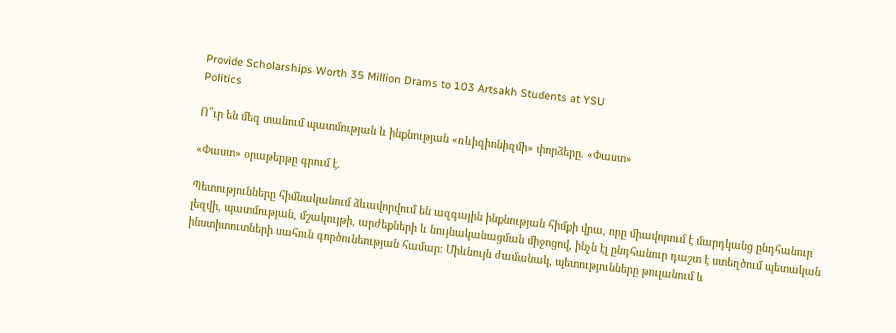Provide Scholarships Worth 35 Million Drams to 103 Artsakh Students at YSU
Politics

Ո՞ւր են մեզ տանում պատմության և ինքնության «ռևիզիոնիզմի» փորձերը. «Փաստ»

«Փաստ» օրաթերթը գրում է.

Պետությունները հիմնականում ձևավորվում են ազգային ինքնության հիմքի վրա, որը միավորում է մարդկանց ընդհանուր լեզվի, պատմության, մշակույթի, արժեքների և նույնականացման միջոցով, ինչն էլ ընդհանուր դաշտ է ստեղծում պետական ինստիտուտների սահուն գործունեության համար։ Միևնույն ժամանակ, պետությունները թուլանում և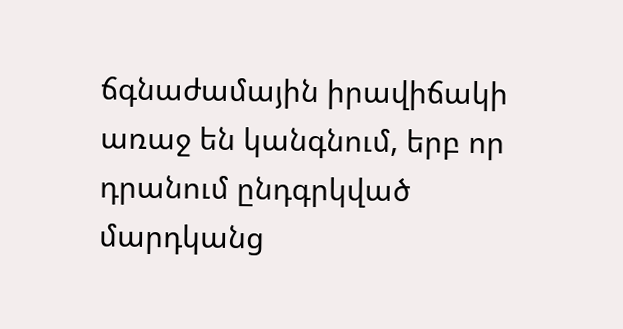ճգնաժամային իրավիճակի առաջ են կանգնում, երբ որ դրանում ընդգրկված մարդկանց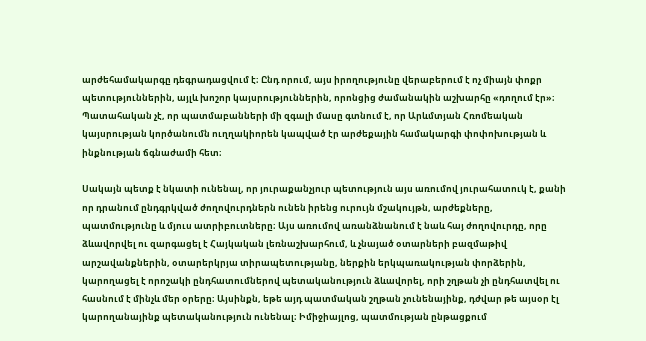արժեհամակարգը դեգրադացվում է։ Ընդ որում, այս իրողությունը վերաբերում է ոչ միայն փոքր պետություններին, այլև խոշոր կայսրություններին, որոնցից ժամանակին աշխարհը «դողում էր»։ Պատահական չէ, որ պատմաբանների մի զգալի մասը գտնում է, որ Արևմտյան Հռոմեական կայսրության կործանումն ուղղակիորեն կապված էր արժեքային համակարգի փոփոխության և ինքնության ճգնաժամի հետ։

Սակայն պետք է նկատի ունենալ, որ յուրաքանչյուր պետություն այս առումով յուրահատուկ է, քանի որ դրանում ընդգրկված ժողովուրդներն ունեն իրենց ուրույն մշակույթն, արժեքները, պատմությունը և մյուս ատրիբուտները։ Այս առումով առանձնանում է նաև հայ ժողովուրդը, որը ձևավորվել ու զարգացել է Հայկական լեռնաշխարհում, և չնայած օտարների բազմաթիվ արշավանքներին, օտարերկրյա տիրապետությանը, ներքին երկպառակության փորձերին, կարողացել է որոշակի ընդհատումներով պետականություն ձևավորել, որի շղթան չի ընդհատվել ու հասնում է մինչև մեր օրերը։ Այսինքն, եթե այդ պատմական շղթան չունենայինք, դժվար թե այսօր էլ կարողանայինք պետականություն ունենալ։ Իմիջիայլոց, պատմության ընթացքում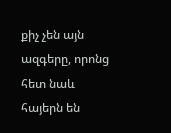քիչ չեն այն ազգերը, որոնց հետ նաև հայերն են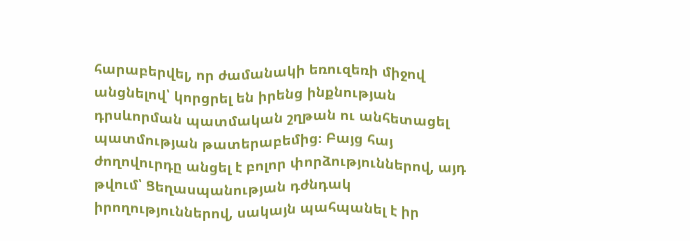հարաբերվել, որ ժամանակի եռուզեռի միջով անցնելով՝ կորցրել են իրենց ինքնության դրսևորման պատմական շղթան ու անհետացել պատմության թատերաբեմից։ Բայց հայ ժողովուրդը անցել է բոլոր փորձություններով, այդ թվում՝ Ցեղասպանության դժնդակ իրողություններով, սակայն պահպանել է իր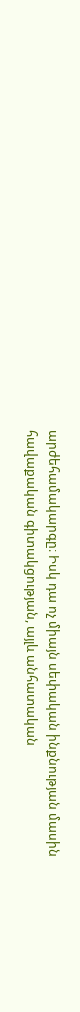արժեհամակարգը։ Իսկ դա ոչ միայն սեփական ինքնության մասին հավաքական գիտակցության, այլև անհատական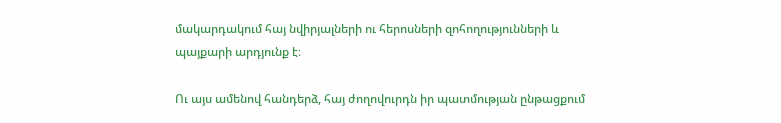մակարդակում հայ նվիրյալների ու հերոսների զոհողությունների և պայքարի արդյունք է։

Ու այս ամենով հանդերձ, հայ ժողովուրդն իր պատմության ընթացքում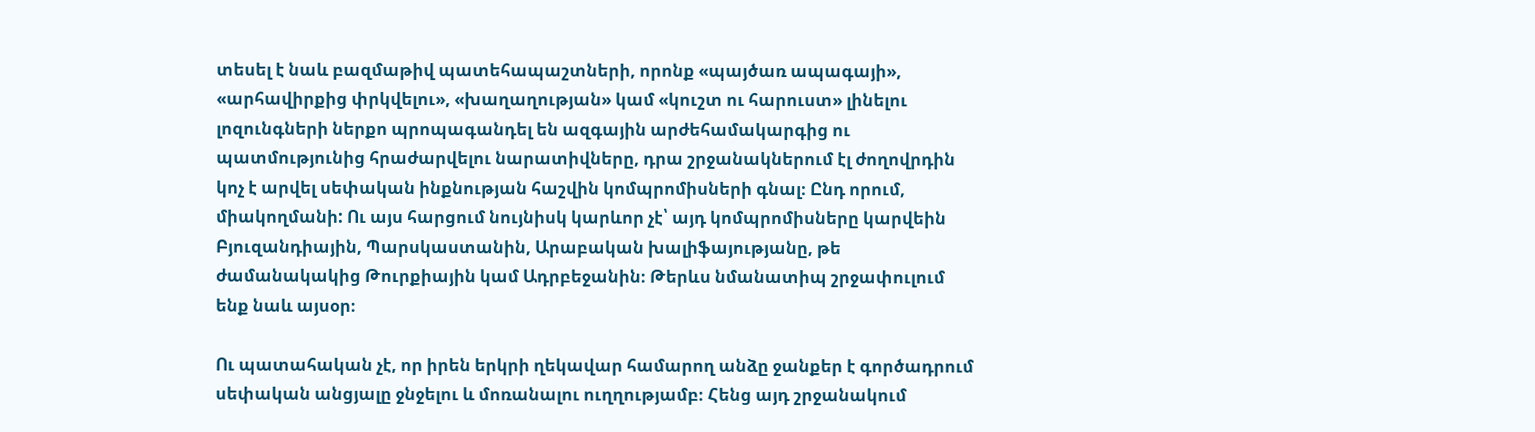տեսել է նաև բազմաթիվ պատեհապաշտների, որոնք «պայծառ ապագայի», «արհավիրքից փրկվելու», «խաղաղության» կամ «կուշտ ու հարուստ» լինելու լոզունգների ներքո պրոպագանդել են ազգային արժեհամակարգից ու պատմությունից հրաժարվելու նարատիվները, դրա շրջանակներում էլ ժողովրդին կոչ է արվել սեփական ինքնության հաշվին կոմպրոմիսների գնալ։ Ընդ որում, միակողմանի: Ու այս հարցում նույնիսկ կարևոր չէ՝ այդ կոմպրոմիսները կարվեին Բյուզանդիային, Պարսկաստանին, Արաբական խալիֆայությանը, թե ժամանակակից Թուրքիային կամ Ադրբեջանին։ Թերևս նմանատիպ շրջափուլում ենք նաև այսօր։

Ու պատահական չէ, որ իրեն երկրի ղեկավար համարող անձը ջանքեր է գործադրում սեփական անցյալը ջնջելու և մոռանալու ուղղությամբ։ Հենց այդ շրջանակում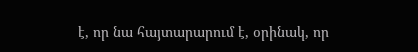է, որ նա հայտարարում է, օրինակ, որ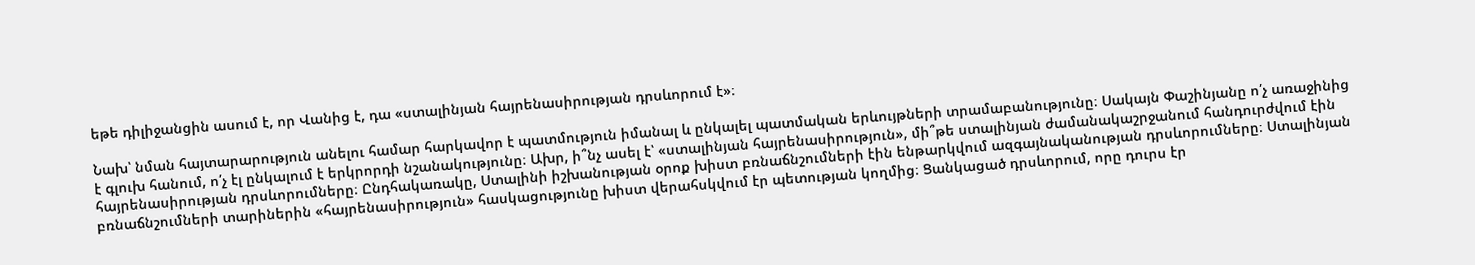եթե դիլիջանցին ասում է, որ Վանից է, դա «ստալինյան հայրենասիրության դրսևորում է»։

Նախ՝ նման հայտարարություն անելու համար հարկավոր է պատմություն իմանալ և ընկալել պատմական երևույթների տրամաբանությունը։ Սակայն Փաշինյանը ո՛չ առաջինից է գլուխ հանում, ո՛չ էլ ընկալում է երկրորդի նշանակությունը։ Ախր, ի՞նչ ասել է՝ «ստալինյան հայրենասիրություն», մի՞թե ստալինյան ժամանակաշրջանում հանդուրժվում էին հայրենասիրության դրսևորումները։ Ընդհակառակը, Ստալինի իշխանության օրոք խիստ բռնաճնշումների էին ենթարկվում ազգայնականության դրսևորումները։ Ստալինյան բռնաճնշումների տարիներին «հայրենասիրություն» հասկացությունը խիստ վերահսկվում էր պետության կողմից։ Ցանկացած դրսևորում, որը դուրս էր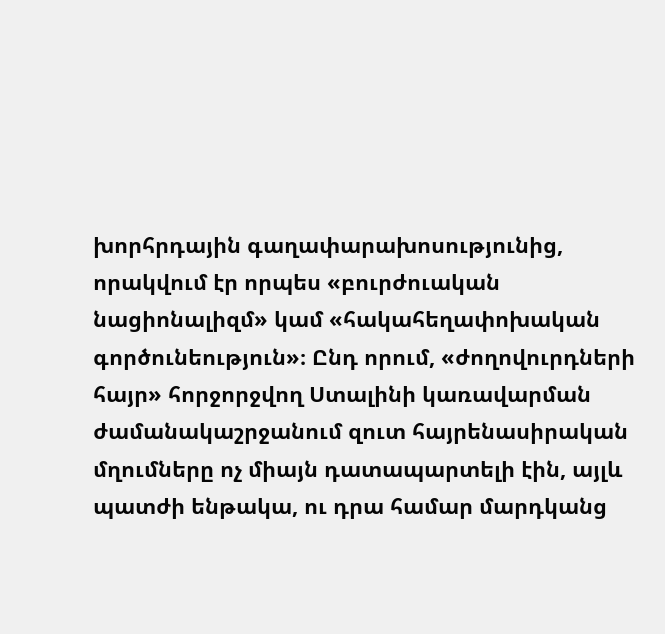խորհրդային գաղափարախոսությունից, որակվում էր որպես «բուրժուական նացիոնալիզմ» կամ «հակահեղափոխական գործունեություն»։ Ընդ որում, «ժողովուրդների հայր» հորջորջվող Ստալինի կառավարման ժամանակաշրջանում զուտ հայրենասիրական մղումները ոչ միայն դատապարտելի էին, այլև պատժի ենթակա, ու դրա համար մարդկանց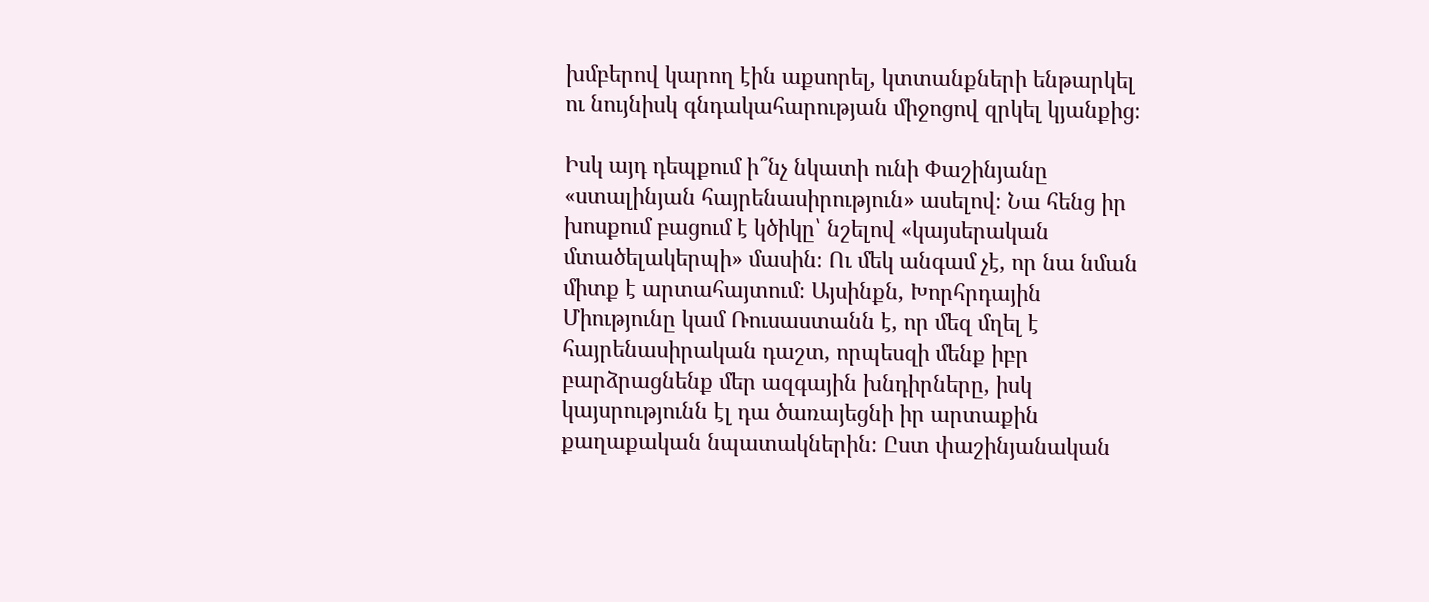խմբերով կարող էին աքսորել, կտտանքների ենթարկել ու նույնիսկ գնդակահարության միջոցով զրկել կյանքից։

Իսկ այդ դեպքում ի՞նչ նկատի ունի Փաշինյանը «ստալինյան հայրենասիրություն» ասելով։ Նա հենց իր խոսքում բացում է կծիկը՝ նշելով «կայսերական մտածելակերպի» մասին։ Ու մեկ անգամ չէ, որ նա նման միտք է արտահայտում։ Այսինքն, Խորհրդային Միությունը կամ Ռուսաստանն է, որ մեզ մղել է հայրենասիրական դաշտ, որպեսզի մենք իբր բարձրացնենք մեր ազգային խնդիրները, իսկ կայսրությունն էլ դա ծառայեցնի իր արտաքին քաղաքական նպատակներին։ Ըստ փաշինյանական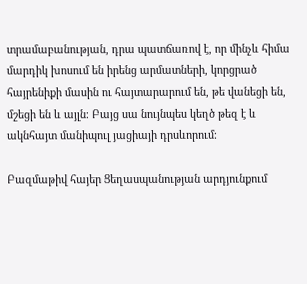տրամաբանության, դրա պատճառով է, որ մինչև հիմա մարդիկ խոսում են իրենց արմատների, կորցրած հայրենիքի մասին ու հայտարարում են, թե վանեցի են, մշեցի են և այլն։ Բայց սա նույնպես կեղծ թեզ է և ակնհայտ մանիպուլ յացիայի դրսևորում։

Բազմաթիվ հայեր Ցեղասպանության արդյունքում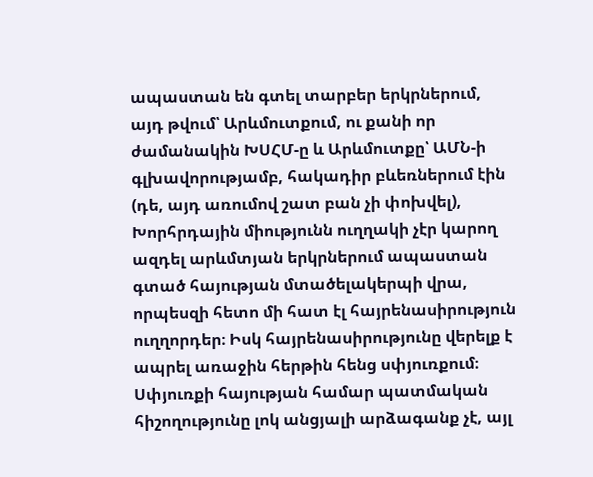ապաստան են գտել տարբեր երկրներում, այդ թվում՝ Արևմուտքում, ու քանի որ ժամանակին ԽՍՀՄ-ը և Արևմուտքը՝ ԱՄՆ-ի գլխավորությամբ, հակադիր բևեռներում էին (դե, այդ առումով շատ բան չի փոխվել), Խորհրդային միությունն ուղղակի չէր կարող ազդել արևմտյան երկրներում ապաստան գտած հայության մտածելակերպի վրա, որպեսզի հետո մի հատ էլ հայրենասիրություն ուղղորդեր։ Իսկ հայրենասիրությունը վերելք է ապրել առաջին հերթին հենց սփյուռքում։ Սփյուռքի հայության համար պատմական հիշողությունը լոկ անցյալի արձագանք չէ, այլ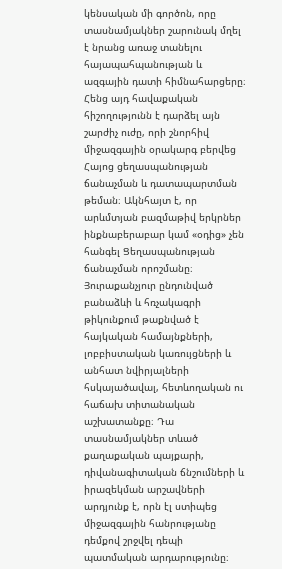կենսական մի գործոն, որը տասնամյակներ շարունակ մղել է նրանց առաջ տանելու հայապահպանության և ազգային դատի հիմնահարցերը։ Հենց այդ հավաքական հիշողությունն է դարձել այն շարժիչ ուժը, որի շնորհիվ միջազգային օրակարգ բերվեց Հայոց ցեղասպանության ճանաչման և դատապարտման թեման։ Ակնհայտ է, որ արևմտյան բազմաթիվ երկրներ ինքնաբերաբար կամ «օդից» չեն հանգել Ցեղասպանության ճանաչման որոշմանը։ Յուրաքանչյուր ընդունված բանաձևի և հռչակագրի թիկունքում թաքնված է հայկական համայնքների, լոբբիստական կառույցների և անհատ նվիրյալների հսկայածավալ, հետևողական ու հաճախ տիտանական աշխատանքը։ Դա տասնամյակներ տևած քաղաքական պայքարի, դիվանագիտական ճնշումների և իրազեկման արշավների արդյունք է, որն էլ ստիպեց միջազգային հանրությանը դեմքով շրջվել դեպի պատմական արդարությունը։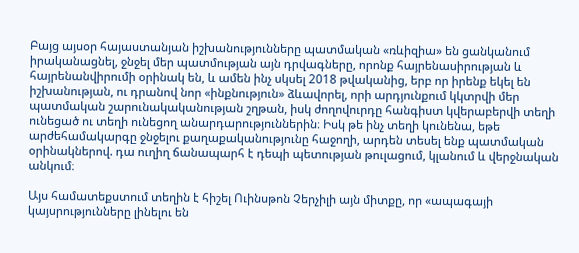Բայց այսօր հայաստանյան իշխանությունները պատմական «ռևիզիա» են ցանկանում իրականացնել, ջնջել մեր պատմության այն դրվագները, որոնք հայրենասիրության և հայրենանվիրումի օրինակ են, և ամեն ինչ սկսել 2018 թվականից, երբ որ իրենք եկել են իշխանության, ու դրանով նոր «ինքնություն» ձևավորել, որի արդյունքում կկտրվի մեր պատմական շարունակականության շղթան, իսկ ժողովուրդը հանգիստ կվերաբերվի տեղի ունեցած ու տեղի ունեցող անարդարություններին։ Իսկ թե ինչ տեղի կունենա, եթե արժեհամակարգը ջնջելու քաղաքականությունը հաջողի, արդեն տեսել ենք պատմական օրինակներով. դա ուղիղ ճանապարհ է դեպի պետության թուլացում, կլանում և վերջնական անկում։

Այս համատեքստում տեղին է հիշել Ուինսթոն Չերչիլի այն միտքը, որ «ապագայի կայսրությունները լինելու են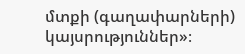մտքի (գաղափարների) կայսրություններ»։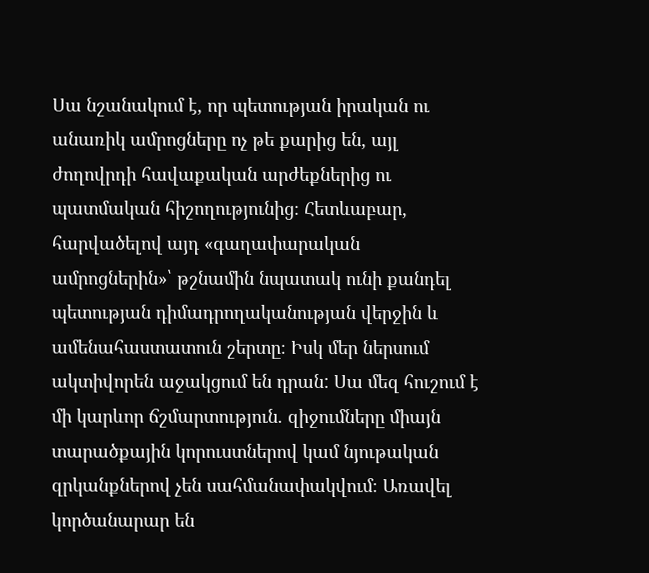Սա նշանակում է, որ պետության իրական ու անառիկ ամրոցները ոչ թե քարից են, այլ ժողովրդի հավաքական արժեքներից ու պատմական հիշողությունից։ Հետևաբար, հարվածելով այդ «գաղափարական ամրոցներին»՝ թշնամին նպատակ ունի քանդել պետության դիմադրողականության վերջին և ամենահաստատուն շերտը։ Իսկ մեր ներսում ակտիվորեն աջակցում են դրան: Սա մեզ հուշում է մի կարևոր ճշմարտություն. զիջումները միայն տարածքային կորուստներով կամ նյութական զրկանքներով չեն սահմանափակվում։ Առավել կործանարար են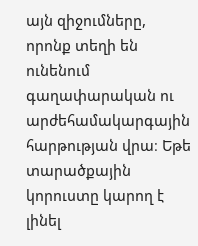այն զիջումները, որոնք տեղի են ունենում գաղափարական ու արժեհամակարգային հարթության վրա։ Եթե տարածքային կորուստը կարող է լինել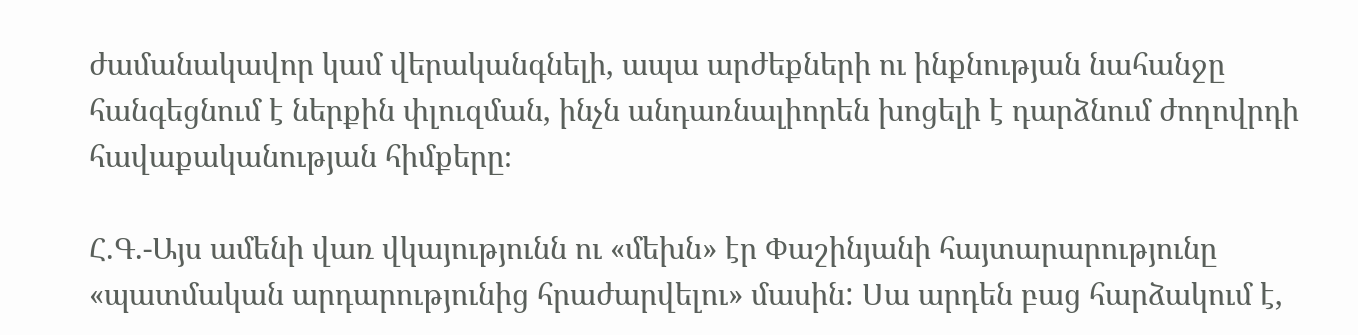ժամանակավոր կամ վերականգնելի, ապա արժեքների ու ինքնության նահանջը հանգեցնում է ներքին փլուզման, ինչն անդառնալիորեն խոցելի է դարձնում ժողովրդի հավաքականության հիմքերը։

Հ.Գ.-Այս ամենի վառ վկայությունն ու «մեխն» էր Փաշինյանի հայտարարությունը «պատմական արդարությունից հրաժարվելու» մասին: Սա արդեն բաց հարձակում է,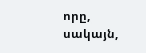որը, սակայն,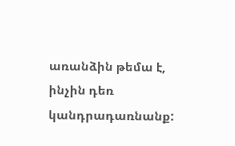առանձին թեմա է, ինչին դեռ կանդրադառնանք: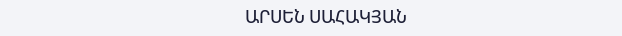ԱՐՍԵՆ ՍԱՀԱԿՅԱՆ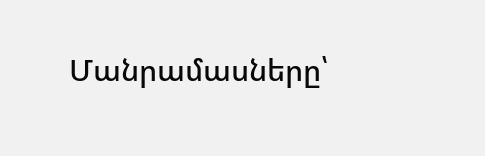Մանրամասները՝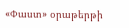«Փաստ» օրաթերթի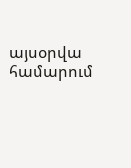այսօրվա համարում